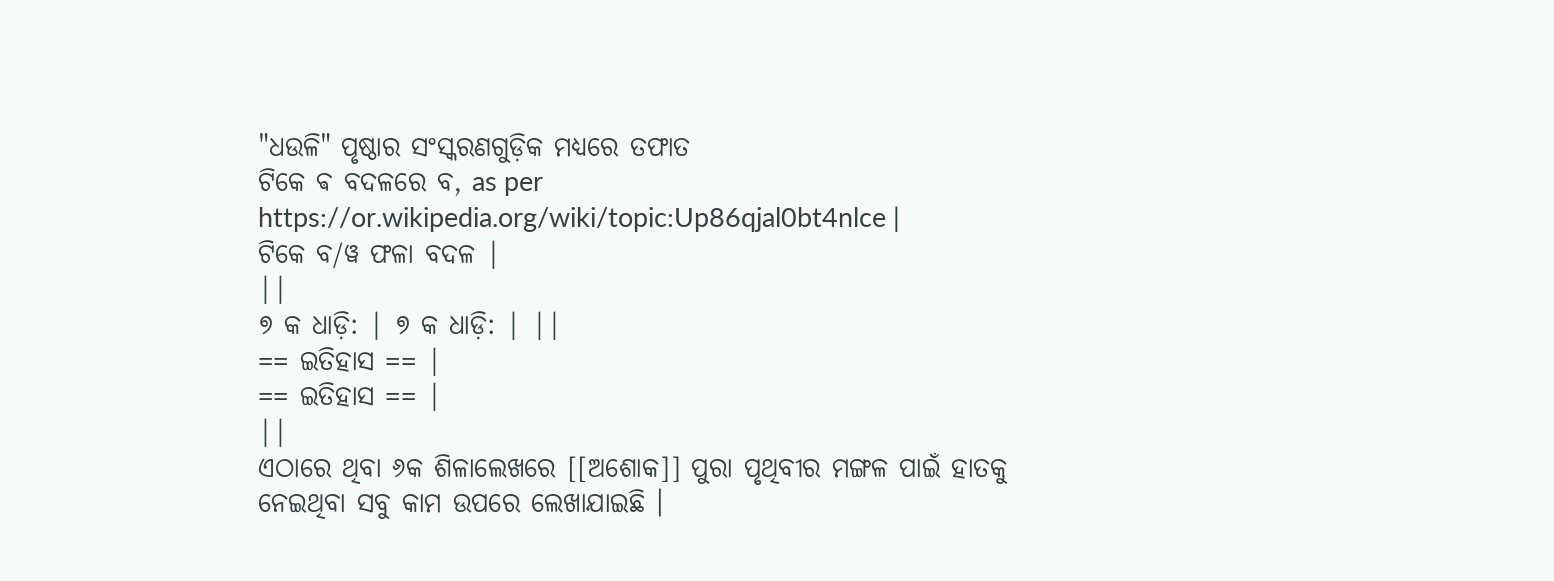"ଧଉଳି" ପୃଷ୍ଠାର ସଂସ୍କରଣଗୁଡ଼ିକ ମଧ୍ୟରେ ତଫାତ
ଟିକେ ଵ ବଦଳରେ ବ, as per https://or.wikipedia.org/wiki/topic:Up86qjal0bt4nlce |
ଟିକେ ବ/ୱ ଫଳା ବଦଳ |
||
୭ କ ଧାଡ଼ି: | ୭ କ ଧାଡ଼ି: | ||
== ଇତିହାସ == |
== ଇତିହାସ == |
||
ଏଠାରେ ଥିବା ୬କ ଶିଳାଲେଖରେ [[ଅଶୋକ]] ପୁରା ପୃଥିବୀର ମଙ୍ଗଳ ପାଇଁ ହାତକୁ ନେଇଥିବା ସବୁ କାମ ଉପରେ ଲେଖାଯାଇଛି ।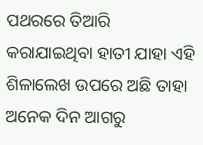ପଥରରେ ତିଆରି କରାଯାଇଥିବା ହାତୀ ଯାହା ଏହି ଶିଳାଲେଖ ଉପରେ ଅଛି ତାହା ଅନେକ ଦିନ ଆଗରୁ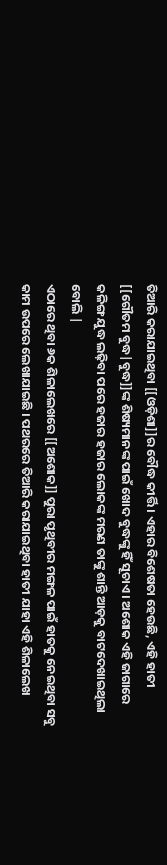ତିଆରି କରାଯାଇଥିବା [[ଓଡ଼ିଶା]]ର ବୌଦ୍ଧ କୀର୍ତ୍ତି । ଏହାର ବିଶେଷତା ହେଉଛି, ଏହି ହାତୀ [[ଗୌତମ ବୁଦ୍ଧ|ବୁଦ୍ଧ]]ଙ୍କ ଶିଷ୍ୟମାନଙ୍କ ପାଇଁ ଖୋଦ ବୁଦ୍ଧଙ୍କୁ ହିଁ ସୂଚାଏ । ଅଶୋକ ଏହି ଜାଗାରେ କଳିଙ୍ଗ ଯୁଦ୍ଧ ଲଢ଼ିବା ପରେ ହଜାର ହଜାର ଲୋକଙ୍କ ମରଣ ତାଙ୍କୁ ଶାନ୍ତି ଆଡ଼କୁ ବାଟଦେଖାଇଥିଲା ବୋଲି |
ଏଠାରେ ଥିବା ୬କ ଶିଳାଲେଖରେ [[ଅଶୋକ]] ପୁରା ପୃଥିବୀର ମଙ୍ଗଳ ପାଇଁ ହାତକୁ ନେଇଥିବା ସବୁ କାମ ଉପରେ ଲେଖାଯାଇଛି । ପଥରରେ ତିଆରି କରାଯାଇଥିବା ହାତୀ ଯାହା ଏହି ଶିଳାଲେଖ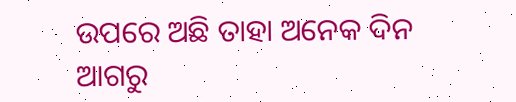ଉପରେ ଅଛି ତାହା ଅନେକ ଦିନ ଆଗରୁ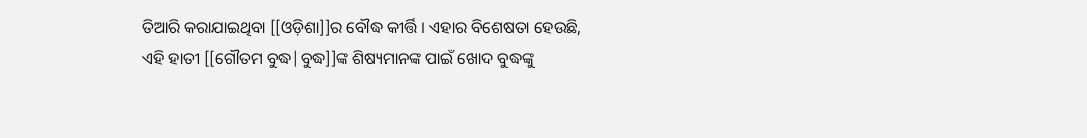ତିଆରି କରାଯାଇଥିବା [[ଓଡ଼ିଶା]]ର ବୌଦ୍ଧ କୀର୍ତ୍ତି । ଏହାର ବିଶେଷତା ହେଉଛି, ଏହି ହାତୀ [[ଗୌତମ ବୁଦ୍ଧ|ବୁଦ୍ଧ]]ଙ୍କ ଶିଷ୍ୟମାନଙ୍କ ପାଇଁ ଖୋଦ ବୁଦ୍ଧଙ୍କୁ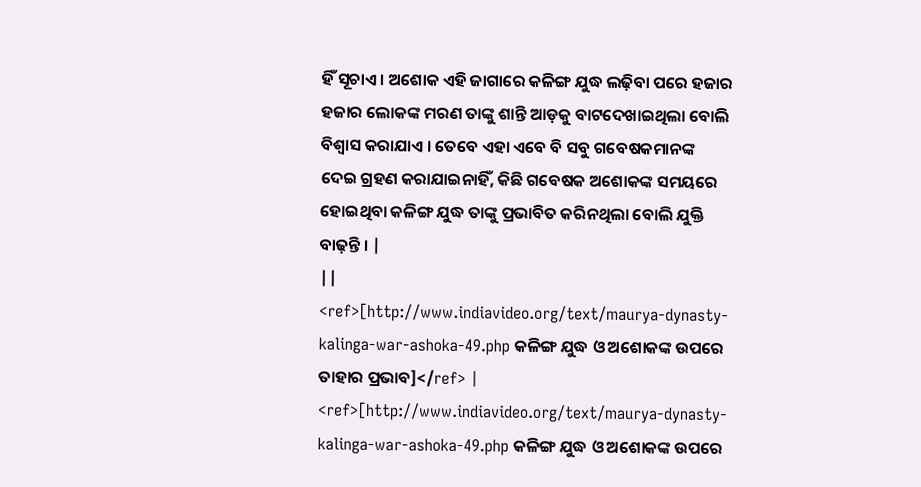ହିଁ ସୂଚାଏ । ଅଶୋକ ଏହି ଜାଗାରେ କଳିଙ୍ଗ ଯୁଦ୍ଧ ଲଢ଼ିବା ପରେ ହଜାର ହଜାର ଲୋକଙ୍କ ମରଣ ତାଙ୍କୁ ଶାନ୍ତି ଆଡ଼କୁ ବାଟଦେଖାଇଥିଲା ବୋଲି ବିଶ୍ୱାସ କରାଯାଏ । ତେବେ ଏହା ଏବେ ବି ସବୁ ଗବେଷକମାନଙ୍କ ଦେଇ ଗ୍ରହଣ କରାଯାଇନାହିଁ, କିଛି ଗବେଷକ ଅଶୋକଙ୍କ ସମୟରେ ହୋଇଥିବା କଳିଙ୍ଗ ଯୁଦ୍ଧ ତାଙ୍କୁ ପ୍ରଭାବିତ କରିନଥିଲା ବୋଲି ଯୁକ୍ତି ବାଢ଼ନ୍ତି । |
||
<ref>[http://www.indiavideo.org/text/maurya-dynasty-kalinga-war-ashoka-49.php କଳିଙ୍ଗ ଯୁଦ୍ଧ ଓ ଅଶୋକଙ୍କ ଉପରେ ତାହାର ପ୍ରଭାବ]</ref> |
<ref>[http://www.indiavideo.org/text/maurya-dynasty-kalinga-war-ashoka-49.php କଳିଙ୍ଗ ଯୁଦ୍ଧ ଓ ଅଶୋକଙ୍କ ଉପରେ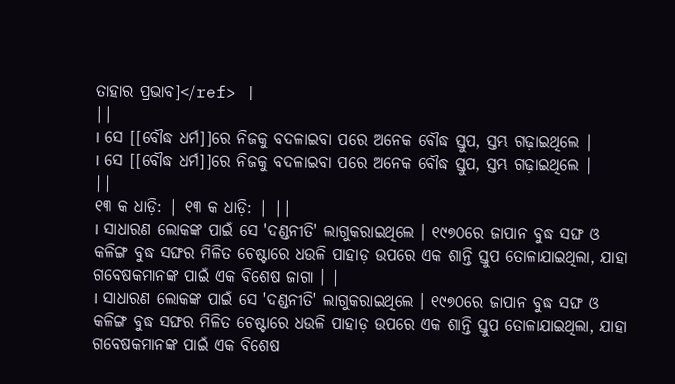ତାହାର ପ୍ରଭାବ]</ref> |
||
। ସେ [[ବୌଦ୍ଧ ଧର୍ମ]]ରେ ନିଜକୁ ବଦଳାଇବା ପରେ ଅନେକ ବୌଦ୍ଧ ସ୍ତୁପ, ସ୍ତମ୍ଭ ଗଢ଼ାଇଥିଲେ |
। ସେ [[ବୌଦ୍ଧ ଧର୍ମ]]ରେ ନିଜକୁ ବଦଳାଇବା ପରେ ଅନେକ ବୌଦ୍ଧ ସ୍ତୁପ, ସ୍ତମ୍ଭ ଗଢ଼ାଇଥିଲେ |
||
୧୩ କ ଧାଡ଼ି: | ୧୩ କ ଧାଡ଼ି: | ||
। ସାଧାରଣ ଲୋକଙ୍କ ପାଇଁ ସେ 'ଦଣ୍ଡନୀତି' ଲାଗୁକରାଇଥିଲେ । ୧୯୭୦ରେ ଜାପାନ ବୁଦ୍ଧ ସଙ୍ଘ ଓ କଳିଙ୍ଗ ବୁଦ୍ଧ ସଙ୍ଘର ମିଳିତ ଚେଷ୍ଟାରେ ଧଉଳି ପାହାଡ଼ ଉପରେ ଏକ ଶାନ୍ତି ସ୍ତୁପ ତୋଳାଯାଇଥିଲା, ଯାହା ଗବେଷକମାନଙ୍କ ପାଇଁ ଏକ ବିଶେଷ ଜାଗା । |
। ସାଧାରଣ ଲୋକଙ୍କ ପାଇଁ ସେ 'ଦଣ୍ଡନୀତି' ଲାଗୁକରାଇଥିଲେ । ୧୯୭୦ରେ ଜାପାନ ବୁଦ୍ଧ ସଙ୍ଘ ଓ କଳିଙ୍ଗ ବୁଦ୍ଧ ସଙ୍ଘର ମିଳିତ ଚେଷ୍ଟାରେ ଧଉଳି ପାହାଡ଼ ଉପରେ ଏକ ଶାନ୍ତି ସ୍ତୁପ ତୋଳାଯାଇଥିଲା, ଯାହା ଗବେଷକମାନଙ୍କ ପାଇଁ ଏକ ବିଶେଷ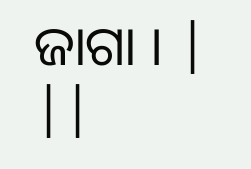ଜାଗା । |
||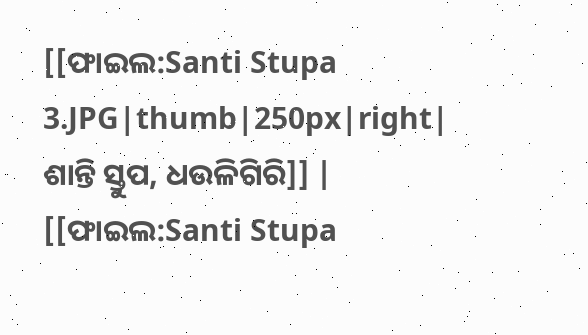[[ଫାଇଲ:Santi Stupa 3.JPG|thumb|250px|right| ଶାନ୍ତି ସ୍ତୁପ, ଧଉଳିଗିରି]] |
[[ଫାଇଲ:Santi Stupa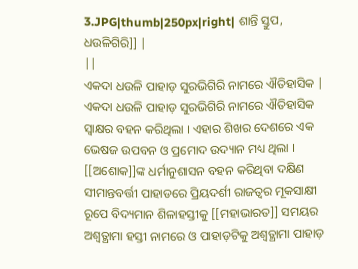3.JPG|thumb|250px|right| ଶାନ୍ତି ସ୍ତୁପ, ଧଉଳିଗିରି]] |
||
ଏକଦା ଧଉଳି ପାହାଡ଼ ସୁରଭିଗିରି ନାମରେ ଐତିହାସିକ |
ଏକଦା ଧଉଳି ପାହାଡ଼ ସୁରଭିଗିରି ନାମରେ ଐତିହାସିକ ସ୍ୱାକ୍ଷର ବହନ କରିଥିଲା । ଏହାର ଶିଖର ଦେଶରେ ଏକ ଭେଷଜ ଉପବନ ଓ ପ୍ରମୋଦ ଉଦ୍ୟାନ ମଧ୍ୟ ଥିଲା । [[ଅଶୋକ]]ଙ୍କ ଧର୍ମାନୁଶାସନ ବହନ କରିଥିବା ଦକ୍ଷିଣ ସୀମାନ୍ତବର୍ତ୍ତୀ ପାହାଡରେ ପ୍ରିୟଦର୍ଶୀ ରାଜତ୍ୱର ମୂକସାକ୍ଷୀ ରୂପେ ବିଦ୍ୟମାନ ଶିଳାହସ୍ତୀକୁ [[ମହାଭାରତ]] ସମୟର ଅଶ୍ୱତ୍ଥାମା ହସ୍ତୀ ନାମରେ ଓ ପାହାଡ଼ଟିକୁ ଅଶ୍ୱତ୍ଥାମା ପାହାଡ଼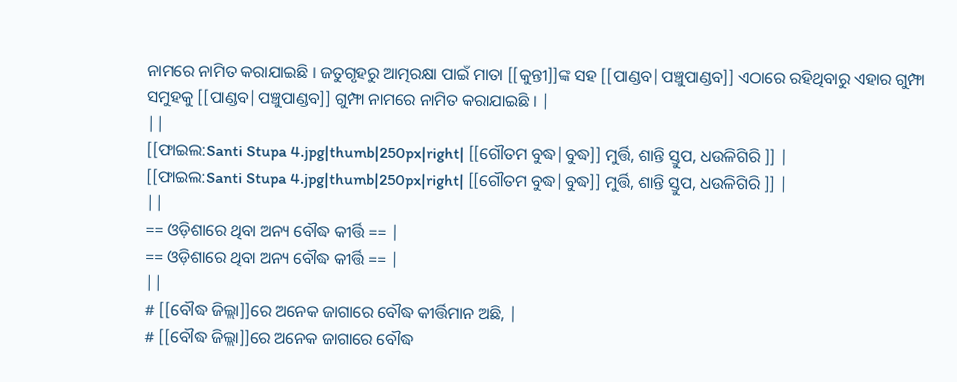ନାମରେ ନାମିତ କରାଯାଇଛି । ଜତୁଗୃହରୁ ଆତ୍ମରକ୍ଷା ପାଇଁ ମାତା [[କୁନ୍ତୀ]]ଙ୍କ ସହ [[ପାଣ୍ଡବ|ପଞ୍ଚୁପାଣ୍ଡବ]] ଏଠାରେ ରହିଥିବାରୁ ଏହାର ଗୁମ୍ଫା ସମୁହକୁ [[ପାଣ୍ଡବ|ପଞ୍ଚୁପାଣ୍ଡବ]] ଗୁମ୍ଫା ନାମରେ ନାମିତ କରାଯାଇଛି । |
||
[[ଫାଇଲ:Santi Stupa 4.jpg|thumb|250px|right| [[ଗୌତମ ବୁଦ୍ଧ|ବୁଦ୍ଧ]] ମୁର୍ତ୍ତି, ଶାନ୍ତି ସ୍ତୁପ, ଧଉଳିଗିରି ]] |
[[ଫାଇଲ:Santi Stupa 4.jpg|thumb|250px|right| [[ଗୌତମ ବୁଦ୍ଧ|ବୁଦ୍ଧ]] ମୁର୍ତ୍ତି, ଶାନ୍ତି ସ୍ତୁପ, ଧଉଳିଗିରି ]] |
||
== ଓଡ଼ିଶାରେ ଥିବା ଅନ୍ୟ ବୌଦ୍ଧ କୀର୍ତ୍ତି == |
== ଓଡ଼ିଶାରେ ଥିବା ଅନ୍ୟ ବୌଦ୍ଧ କୀର୍ତ୍ତି == |
||
# [[ବୌଦ୍ଧ ଜିଲ୍ଲା]]ରେ ଅନେକ ଜାଗାରେ ବୌଦ୍ଧ କୀର୍ତ୍ତିମାନ ଅଛି, |
# [[ବୌଦ୍ଧ ଜିଲ୍ଲା]]ରେ ଅନେକ ଜାଗାରେ ବୌଦ୍ଧ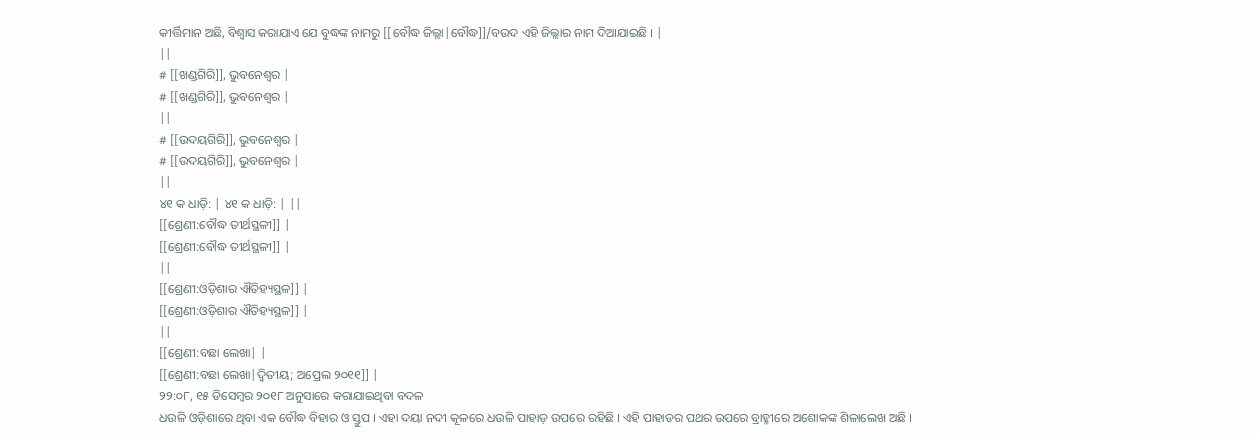କୀର୍ତ୍ତିମାନ ଅଛି, ବିଶ୍ୱାସ କରାଯାଏ ଯେ ବୁଦ୍ଧଙ୍କ ନାମରୁ [[ବୌଦ୍ଧ ଜିଲ୍ଲା|ବୌଦ୍ଧ]]/ବଉଦ ଏହି ଜିଲ୍ଲାର ନାମ ଦିଆଯାଇଛି । |
||
# [[ଖଣ୍ଡଗିରି]], ଭୁବନେଶ୍ୱର |
# [[ଖଣ୍ଡଗିରି]], ଭୁବନେଶ୍ୱର |
||
# [[ଉଦୟଗିରି]], ଭୁବନେଶ୍ୱର |
# [[ଉଦୟଗିରି]], ଭୁବନେଶ୍ୱର |
||
୪୧ କ ଧାଡ଼ି: | ୪୧ କ ଧାଡ଼ି: | ||
[[ଶ୍ରେଣୀ:ବୌଦ୍ଧ ତୀର୍ଥସ୍ଥଳୀ]] |
[[ଶ୍ରେଣୀ:ବୌଦ୍ଧ ତୀର୍ଥସ୍ଥଳୀ]] |
||
[[ଶ୍ରେଣୀ:ଓଡ଼ିଶାର ଐତିହ୍ୟସ୍ଥଳ]] |
[[ଶ୍ରେଣୀ:ଓଡ଼ିଶାର ଐତିହ୍ୟସ୍ଥଳ]] |
||
[[ଶ୍ରେଣୀ:ବଛା ଲେଖା| |
[[ଶ୍ରେଣୀ:ବଛା ଲେଖା|ଦ୍ୱିତୀୟ; ଅପ୍ରେଲ ୨୦୧୧]] |
୨୨:୦୮, ୧୫ ଡିସେମ୍ବର ୨୦୧୮ ଅନୁସାରେ କରାଯାଇଥିବା ବଦଳ
ଧଉଳି ଓଡ଼ିଶାରେ ଥିବା ଏକ ବୌଦ୍ଧ ବିହାର ଓ ସ୍ତୁପ । ଏହା ଦୟା ନଦୀ କୂଳରେ ଧଉଳି ପାହାଡ଼ ଉପରେ ରହିଛି । ଏହି ପାହାଡର ପଥର ଉପରେ ବ୍ରାହ୍ମୀରେ ଅଶୋକଙ୍କ ଶିଳାଲେଖ ଅଛି ।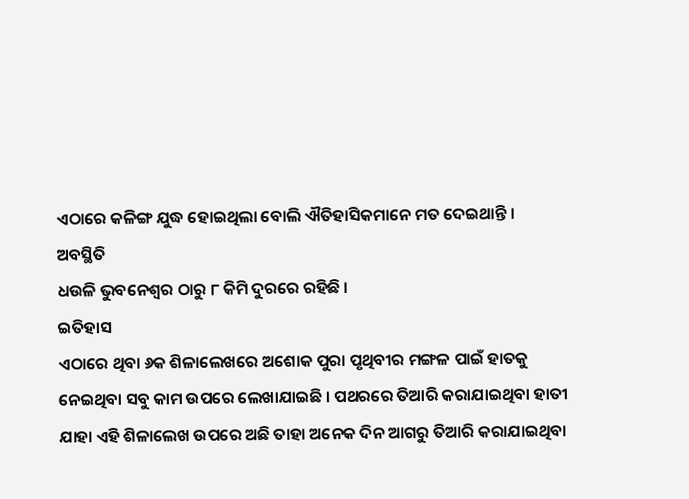ଏଠାରେ କଳିଙ୍ଗ ଯୁଦ୍ଧ ହୋଇଥିଲା ବୋଲି ଐତିହାସିକମାନେ ମତ ଦେଇଥାନ୍ତି ।
ଅବସ୍ଥିତି
ଧଉଳି ଭୁବନେଶ୍ୱର ଠାରୁ ୮ କିମି ଦୁରରେ ରହିଛି ।
ଇତିହାସ
ଏଠାରେ ଥିବା ୬କ ଶିଳାଲେଖରେ ଅଶୋକ ପୁରା ପୃଥିବୀର ମଙ୍ଗଳ ପାଇଁ ହାତକୁ ନେଇଥିବା ସବୁ କାମ ଉପରେ ଲେଖାଯାଇଛି । ପଥରରେ ତିଆରି କରାଯାଇଥିବା ହାତୀ ଯାହା ଏହି ଶିଳାଲେଖ ଉପରେ ଅଛି ତାହା ଅନେକ ଦିନ ଆଗରୁ ତିଆରି କରାଯାଇଥିବା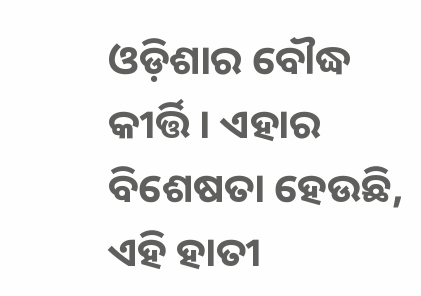ଓଡ଼ିଶାର ବୌଦ୍ଧ କୀର୍ତ୍ତି । ଏହାର ବିଶେଷତା ହେଉଛି, ଏହି ହାତୀ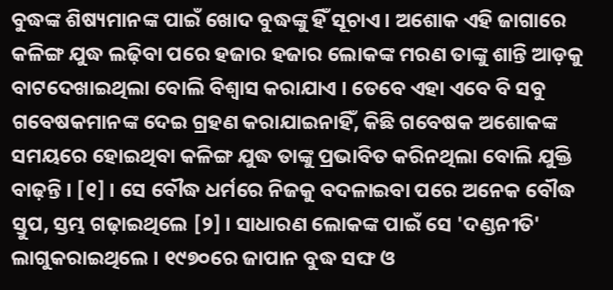ବୁଦ୍ଧଙ୍କ ଶିଷ୍ୟମାନଙ୍କ ପାଇଁ ଖୋଦ ବୁଦ୍ଧଙ୍କୁ ହିଁ ସୂଚାଏ । ଅଶୋକ ଏହି ଜାଗାରେ କଳିଙ୍ଗ ଯୁଦ୍ଧ ଲଢ଼ିବା ପରେ ହଜାର ହଜାର ଲୋକଙ୍କ ମରଣ ତାଙ୍କୁ ଶାନ୍ତି ଆଡ଼କୁ ବାଟଦେଖାଇଥିଲା ବୋଲି ବିଶ୍ୱାସ କରାଯାଏ । ତେବେ ଏହା ଏବେ ବି ସବୁ ଗବେଷକମାନଙ୍କ ଦେଇ ଗ୍ରହଣ କରାଯାଇନାହିଁ, କିଛି ଗବେଷକ ଅଶୋକଙ୍କ ସମୟରେ ହୋଇଥିବା କଳିଙ୍ଗ ଯୁଦ୍ଧ ତାଙ୍କୁ ପ୍ରଭାବିତ କରିନଥିଲା ବୋଲି ଯୁକ୍ତି ବାଢ଼ନ୍ତି । [୧] । ସେ ବୌଦ୍ଧ ଧର୍ମରେ ନିଜକୁ ବଦଳାଇବା ପରେ ଅନେକ ବୌଦ୍ଧ ସ୍ତୁପ, ସ୍ତମ୍ଭ ଗଢ଼ାଇଥିଲେ [୨] । ସାଧାରଣ ଲୋକଙ୍କ ପାଇଁ ସେ 'ଦଣ୍ଡନୀତି' ଲାଗୁକରାଇଥିଲେ । ୧୯୭୦ରେ ଜାପାନ ବୁଦ୍ଧ ସଙ୍ଘ ଓ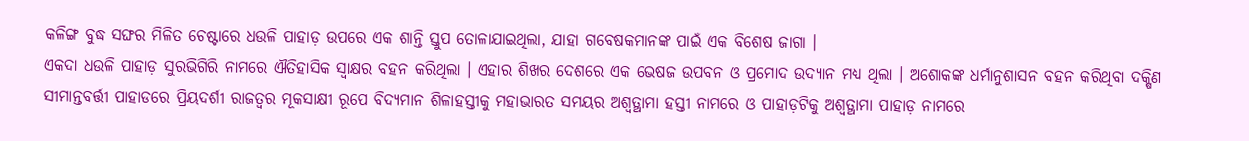କଳିଙ୍ଗ ବୁଦ୍ଧ ସଙ୍ଘର ମିଳିତ ଚେଷ୍ଟାରେ ଧଉଳି ପାହାଡ଼ ଉପରେ ଏକ ଶାନ୍ତି ସ୍ତୁପ ତୋଳାଯାଇଥିଲା, ଯାହା ଗବେଷକମାନଙ୍କ ପାଇଁ ଏକ ବିଶେଷ ଜାଗା ।
ଏକଦା ଧଉଳି ପାହାଡ଼ ସୁରଭିଗିରି ନାମରେ ଐତିହାସିକ ସ୍ୱାକ୍ଷର ବହନ କରିଥିଲା । ଏହାର ଶିଖର ଦେଶରେ ଏକ ଭେଷଜ ଉପବନ ଓ ପ୍ରମୋଦ ଉଦ୍ୟାନ ମଧ୍ୟ ଥିଲା । ଅଶୋକଙ୍କ ଧର୍ମାନୁଶାସନ ବହନ କରିଥିବା ଦକ୍ଷିଣ ସୀମାନ୍ତବର୍ତ୍ତୀ ପାହାଡରେ ପ୍ରିୟଦର୍ଶୀ ରାଜତ୍ୱର ମୂକସାକ୍ଷୀ ରୂପେ ବିଦ୍ୟମାନ ଶିଳାହସ୍ତୀକୁ ମହାଭାରତ ସମୟର ଅଶ୍ୱତ୍ଥାମା ହସ୍ତୀ ନାମରେ ଓ ପାହାଡ଼ଟିକୁ ଅଶ୍ୱତ୍ଥାମା ପାହାଡ଼ ନାମରେ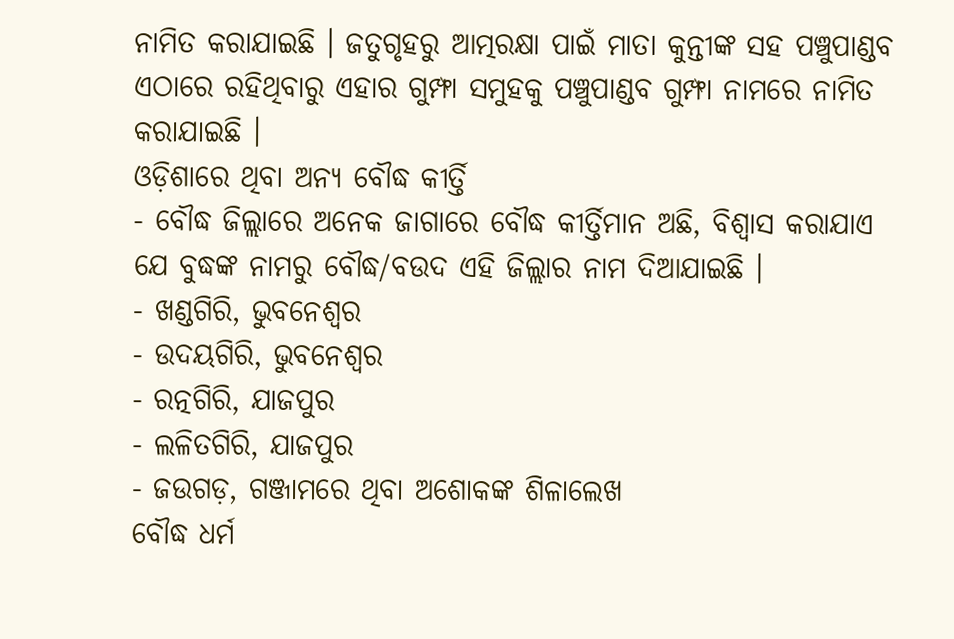ନାମିତ କରାଯାଇଛି । ଜତୁଗୃହରୁ ଆତ୍ମରକ୍ଷା ପାଇଁ ମାତା କୁନ୍ତୀଙ୍କ ସହ ପଞ୍ଚୁପାଣ୍ଡବ ଏଠାରେ ରହିଥିବାରୁ ଏହାର ଗୁମ୍ଫା ସମୁହକୁ ପଞ୍ଚୁପାଣ୍ଡବ ଗୁମ୍ଫା ନାମରେ ନାମିତ କରାଯାଇଛି ।
ଓଡ଼ିଶାରେ ଥିବା ଅନ୍ୟ ବୌଦ୍ଧ କୀର୍ତ୍ତି
- ବୌଦ୍ଧ ଜିଲ୍ଲାରେ ଅନେକ ଜାଗାରେ ବୌଦ୍ଧ କୀର୍ତ୍ତିମାନ ଅଛି, ବିଶ୍ୱାସ କରାଯାଏ ଯେ ବୁଦ୍ଧଙ୍କ ନାମରୁ ବୌଦ୍ଧ/ବଉଦ ଏହି ଜିଲ୍ଲାର ନାମ ଦିଆଯାଇଛି ।
- ଖଣ୍ଡଗିରି, ଭୁବନେଶ୍ୱର
- ଉଦୟଗିରି, ଭୁବନେଶ୍ୱର
- ରତ୍ନଗିରି, ଯାଜପୁର
- ଲଳିତଗିରି, ଯାଜପୁର
- ଜଉଗଡ଼, ଗଞ୍ଜାମରେ ଥିବା ଅଶୋକଙ୍କ ଶିଳାଲେଖ
ବୌଦ୍ଧ ଧର୍ମ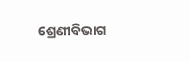ଶ୍ରେଣୀବିଭାଗ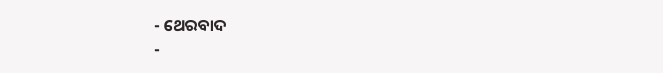- ଥେରବାଦ
-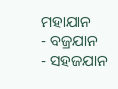ମହାଯାନ
- ବଜ୍ରଯାନ
- ସହଜଯାନ